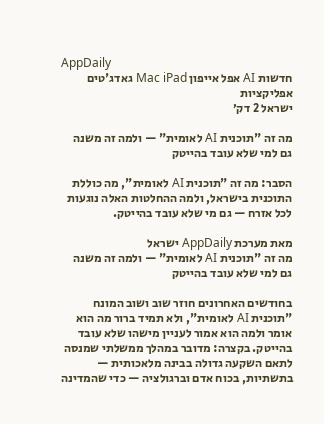AppDaily
חדשות AI אפל אייפון Mac iPad גאדג'טים אפליקציות
ישראל 2 דק׳

מה זה "תוכנית AI לאומית" — ולמה זה משנה גם למי שלא עובד בהייטק

הסבר: מה זה "תוכנית AI לאומית", מה כוללת התוכנית בישראל, ולמה ההחלטות האלה נוגעות לכל אזרח — גם מי שלא עובד בהייטק.

מאת מערכת AppDaily ישראל
מה זה "תוכנית AI לאומית" — ולמה זה משנה גם למי שלא עובד בהייטק

בחודשים האחרונים חוזר שוב ושוב המונח "תוכנית AI לאומית", ולא תמיד ברור מה הוא אומר ולמה הוא אמור לעניין מישהו שלא עובד בהייטק. בקצרה: מדובר במהלך ממשלתי שמנסה לתאם השקעה גדולה בבינה מלאכותית — בתשתיות, בכוח אדם וברגולציה — כדי שהמדינה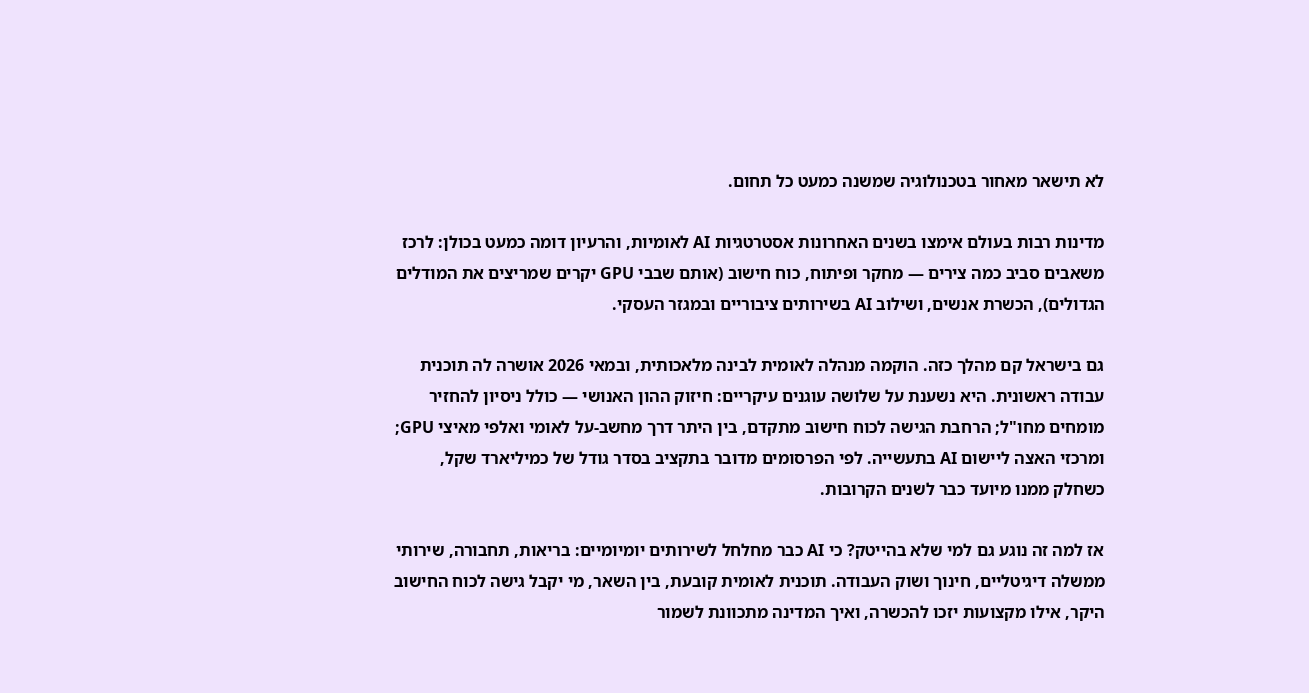לא תישאר מאחור בטכנולוגיה שמשנה כמעט כל תחום.

מדינות רבות בעולם אימצו בשנים האחרונות אסטרטגיות AI לאומיות, והרעיון דומה כמעט בכולן: לרכז משאבים סביב כמה צירים — מחקר ופיתוח, כוח חישוב (אותם שבבי GPU יקרים שמריצים את המודלים הגדולים), הכשרת אנשים, ושילוב AI בשירותים ציבוריים ובמגזר העסקי.

גם בישראל קם מהלך כזה. הוקמה מנהלה לאומית לבינה מלאכותית, ובמאי 2026 אושרה לה תוכנית עבודה ראשונית. היא נשענת על שלושה עוגנים עיקריים: חיזוק ההון האנושי — כולל ניסיון להחזיר מומחים מחו"ל; הרחבת הגישה לכוח חישוב מתקדם, בין היתר דרך מחשב-על לאומי ואלפי מאיצי GPU; ומרכזי האצה ליישום AI בתעשייה. לפי הפרסומים מדובר בתקציב בסדר גודל של כמיליארד שקל, כשחלק ממנו מיועד כבר לשנים הקרובות.

אז למה זה נוגע גם למי שלא בהייטק? כי AI כבר מחלחל לשירותים יומיומיים: בריאות, תחבורה, שירותי ממשלה דיגיטליים, חינוך ושוק העבודה. תוכנית לאומית קובעת, בין השאר, מי יקבל גישה לכוח החישוב היקר, אילו מקצועות יזכו להכשרה, ואיך המדינה מתכוונת לשמור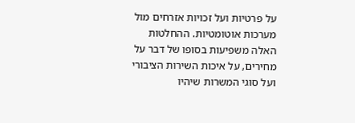על פרטיות ועל זכויות אזרחים מול מערכות אוטומטיות. ההחלטות האלה משפיעות בסופו של דבר על מחירים, על איכות השירות הציבורי ועל סוגי המשרות שיהיו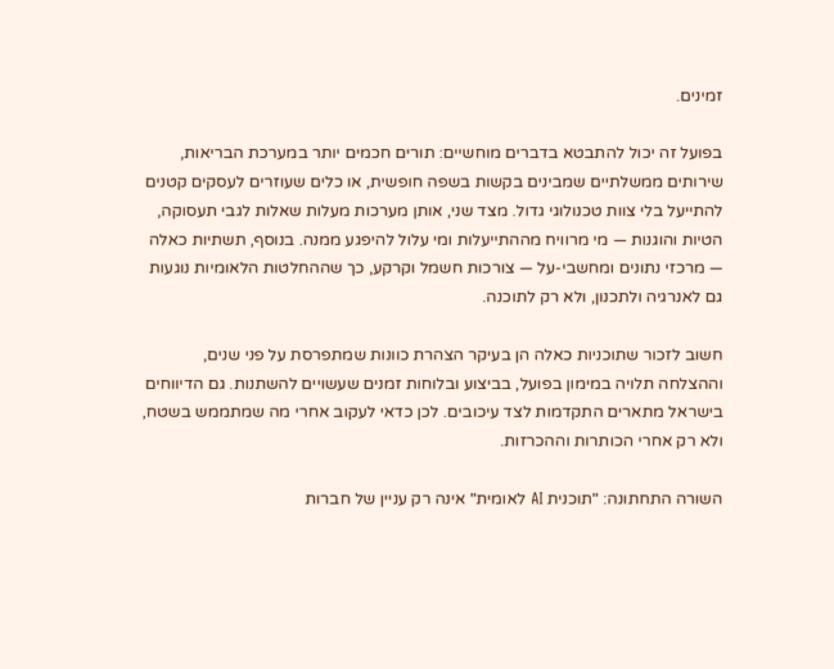זמינים.

בפועל זה יכול להתבטא בדברים מוחשיים: תורים חכמים יותר במערכת הבריאות, שירותים ממשלתיים שמבינים בקשות בשפה חופשית, או כלים שעוזרים לעסקים קטנים להתייעל בלי צוות טכנולוגי גדול. מצד שני, אותן מערכות מעלות שאלות לגבי תעסוקה, הטיות והוגנות — מי מרוויח מההתייעלות ומי עלול להיפגע ממנה. בנוסף, תשתיות כאלה — מרכזי נתונים ומחשבי-על — צורכות חשמל וקרקע, כך שההחלטות הלאומיות נוגעות גם לאנרגיה ולתכנון, ולא רק לתוכנה.

חשוב לזכור שתוכניות כאלה הן בעיקר הצהרת כוונות שמתפרסת על פני שנים, וההצלחה תלויה במימון בפועל, בביצוע ובלוחות זמנים שעשויים להשתנות. גם הדיווחים בישראל מתארים התקדמות לצד עיכובים. לכן כדאי לעקוב אחרי מה שמתממש בשטח, ולא רק אחרי הכותרות וההכרזות.

השורה התחתונה: "תוכנית AI לאומית" אינה רק עניין של חברות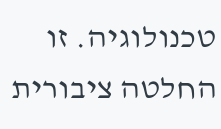טכנולוגיה. זו החלטה ציבורית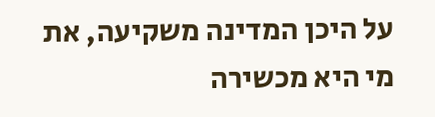על היכן המדינה משקיעה, את מי היא מכשירה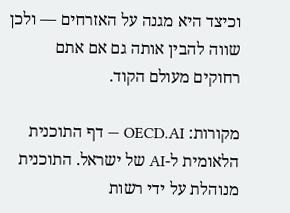וכיצד היא מגנה על האזרחים — ולכן שווה להבין אותה גם אם אתם רחוקים מעולם הקוד.

מקורות: OECD.AI — דף התוכנית הלאומית ל-AI של ישראל. התוכנית מנוהלת על ידי רשות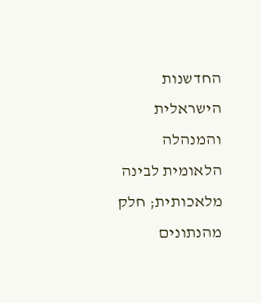החדשנות הישראלית והמנהלה הלאומית לבינה מלאכותית; חלק מהנתונים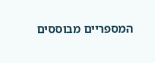המספריים מבוססים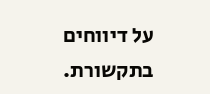על דיווחים בתקשורת.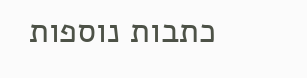כתבות נוספות